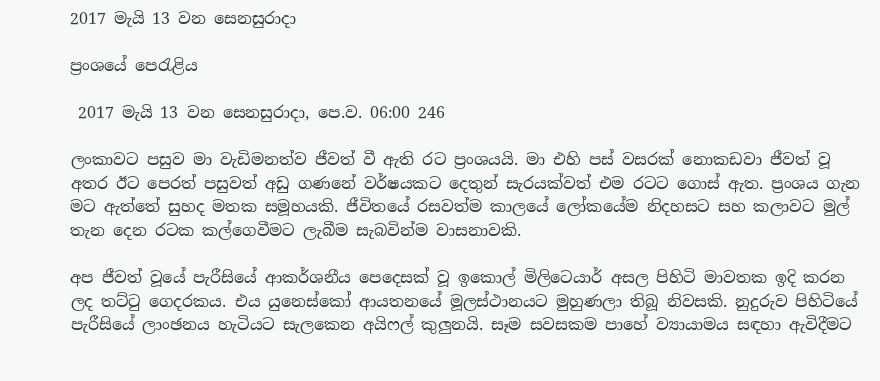2017 මැයි 13 වන සෙනසුරාදා

ප්‍රංශයේ පෙරැළිය

 2017 මැයි 13 වන සෙනසුරාදා, පෙ.ව. 06:00 246

ලංකාවට පසුව මා වැඩිමනත්ව ජීවත් වී ඇති රට ප්‍රංශයයි. මා එහි පස් වසරක් නොකඩවා ජීවත් වූ අතර ඊට පෙරත් පසුවත් අඩු ගණනේ වර්ෂයකට දෙතුන් සැරයක්වත් එම රටට ගොස් ඇත. ප්‍රංශය ගැන මට ඇත්තේ සුහද මතක සමූහයකි. ජීවිතයේ රසවත්ම කාලයේ ලෝකයේම නිදහසට සහ කලාවට මුල් තැන දෙන රටක කල්ගෙවීමට ලැබීම සැබවින්ම වාසනාවකි.

අප ජීවත් වූයේ පැරීසියේ ආකර්ශනීය පෙදෙසක් වූ ඉකොල් මිලිටෙයාර් අසල පිහිටි මාවතක ඉදි කරන ලද තට්ටු ගෙදරකය. එය යුනෙස්කෝ ආයතනයේ මූලස්ථානයට මුහුණලා තිබූ නිවසකි. නුදුරුව පිහිටියේ පැරීසියේ ලාංඡනය හැටියට සැලකෙන අයිෆල් කුලුනයි. සෑම සවසකම පාහේ ව්‍යායාමය සඳහා ඇවිදීමට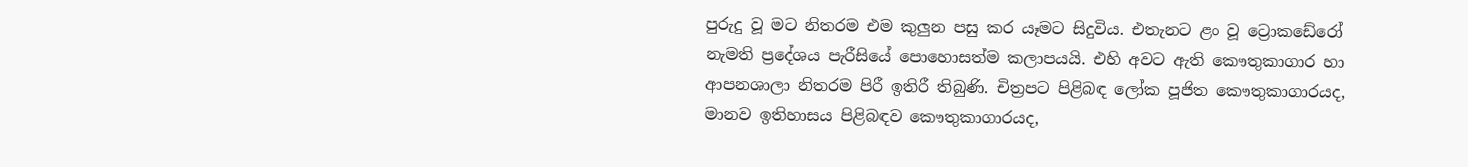පුරුදු වූ මට නිතරම එම කුලුන පසු කර යෑමට සිදුවිය. එතැනට ළං වූ ට්‍රොකඩේරෝ නැමති ප්‍රදේශය පැරීසියේ පොහොසත්ම කලාපයයි. එහි අවට ඇති කෞතුකාගාර හා ආපනශාලා නිතරම පිරී ඉතිරී තිබුණි. චිත්‍රපට පිළිබඳ ලෝක පූජිත කෞතුකාගාරයද, මානව ඉතිහාසය පිළිබඳව කෞතුකාගාරයද,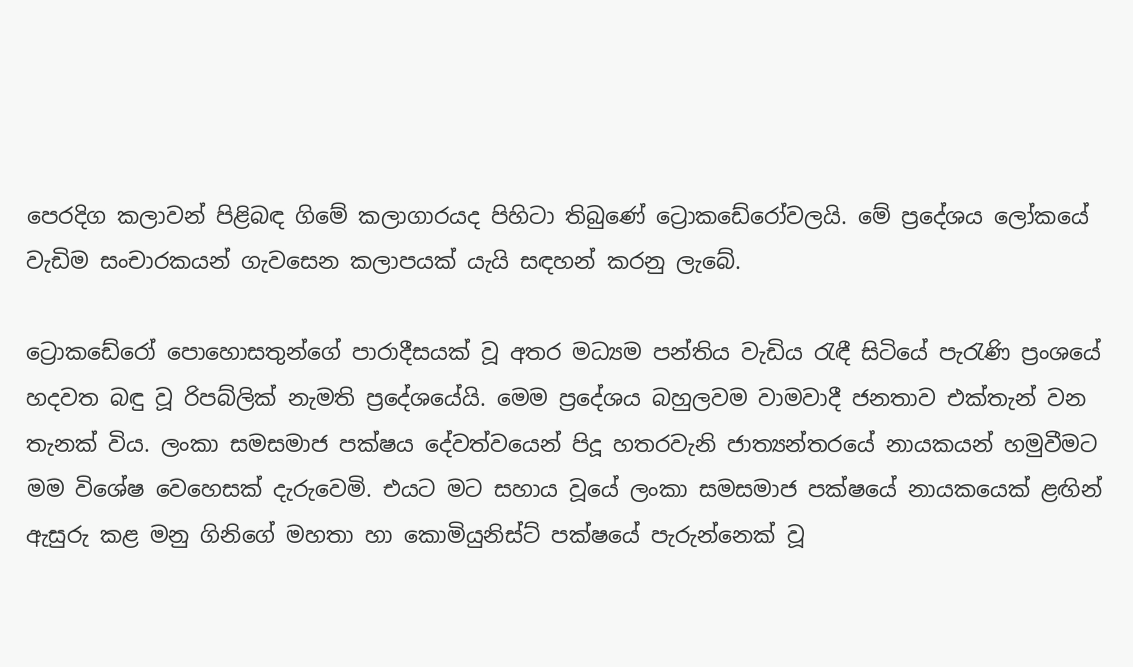පෙරදිග කලාවන් පිළිබඳ ගිමේ කලාගාරයද පිහිටා තිබුණේ ට්‍රොකඩේරෝවලයි. මේ ප්‍රදේශය ලෝකයේ වැඩිම සංචාරකයන් ගැවසෙන කලාපයක් යැයි සඳහන් කරනු ලැබේ.

ට්‍රොකඩේරෝ පොහොසතුන්ගේ පාරාදීසයක් වූ අතර මධ්‍යම පන්තිය වැඩිය රැඳී සිටියේ පැරැණි ප්‍රංශයේ හදවත බඳු වූ රිපබ්ලික් නැමති ප්‍රදේශයේයි. මෙම ප්‍රදේශය බහුලවම වාමවාදී ජනතාව එක්තැන් වන තැනක් විය. ලංකා සමසමාජ පක්ෂය දේවත්වයෙන් පිදූ හතරවැනි ජාත්‍යන්තරයේ නායකයන් හමුවීමට මම විශේෂ වෙහෙසක් දැරුවෙමි. එයට මට සහාය වූයේ ලංකා සමසමාජ පක්ෂයේ නායකයෙක් ළඟින් ඇසුරු කළ මනු ගිනිගේ මහතා හා කොමියුනිස්ට් පක්ෂයේ පැරුන්නෙක් වූ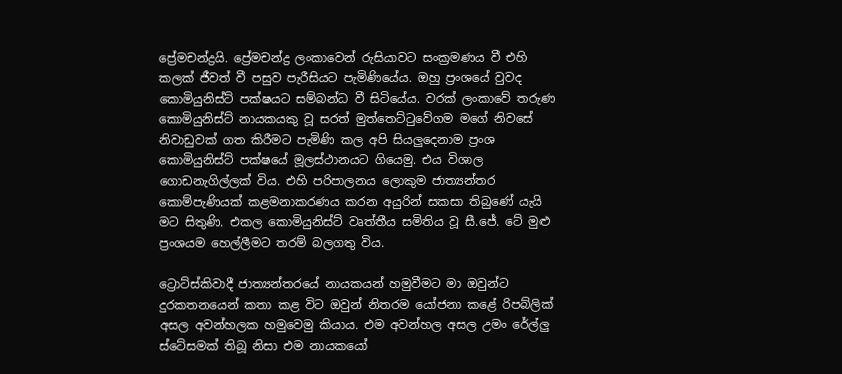ප්‍රේමචන්ද්‍රයි. ප්‍රේමචන්ද්‍ර ලංකාවෙන් රුසියාවට සංක්‍රමණය වී එහි කලක් ජීවත් වී පසුව පැරීසියට පැමිණියේය. ඔහු ප්‍රංශයේ වුවද කොමියුනිස්ට් පක්ෂයට සම්බන්ධ වී සිටියේය. වරක් ලංකාවේ තරුණ කොමියුනිස්ට් නායකයකු වූ සරත් මුත්තෙට්ටුවේගම මගේ නිවසේ නිවාඩුවක් ගත කිරීමට පැමිණි කල අපි සියලුදෙනාම ප්‍රංශ කොමියුනිස්ට් පක්ෂයේ මූලස්ථානයට ගියෙමු. එය විශාල ගොඩනැගිල්ලක් විය. එහි පරිපාලනය ලොකුම ජාත්‍යන්තර කොම්පැණියක් කළමනාකරණය කරන අයුරින් සකසා තිබුණේ යැයි මට සිතුණි. එකල කොමියුනිස්ට් වෘත්තීය සමිතිය වූ සී.ජේ. ටේ මුළු ප්‍රංශයම හෙල්ලීමට තරම් බලගතු විය.

ට්‍රොට්ස්කිවාදී ජාත්‍යන්තරයේ නායකයන් හමුවීමට මා ඔවුන්ට දුරකතනයෙන් කතා කළ විට ඔවුන් නිතරම යෝජනා කළේ රිපබ්ලික් අසල අවන්හලක හමුවෙමු කියාය. එම අවන්හල අසල උමං රේල්ලු ස්ටේසමක් තිබූ නිසා එම නායකයෝ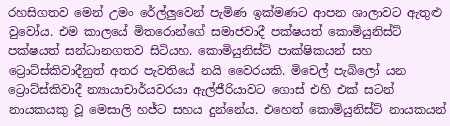රහසිගතව මෙන් උමං රේල්ලුවෙන් පැමිණ ඉක්මණට ආපන ශාලාවට ඇතුළු වුවෝය. එම කාලයේ මිතරොන්ගේ සමාජවාදී පක්ෂයත් කොමියුනිස්ට් පක්ෂයත් සන්ධානගතව සිටියහ. කොමියුනිස්ට් පාක්ෂිකයන් සහ ට්‍රොට්ස්කිවාදීනුත් අතර පැවතියේ නයි වෛරයකි. මිචෙල් පැබිලෝ යන ට්‍රොට්ස්කිවාදී න්‍යායාචාර්යවරයා ඇල්ජීරියාවට ගොස් එහි එක් සටන් නායකයකු වූ මෙසාලි හජ්ට සහය දුන්නේය. එහෙත් කොමියුනිස්ට් නායකයන්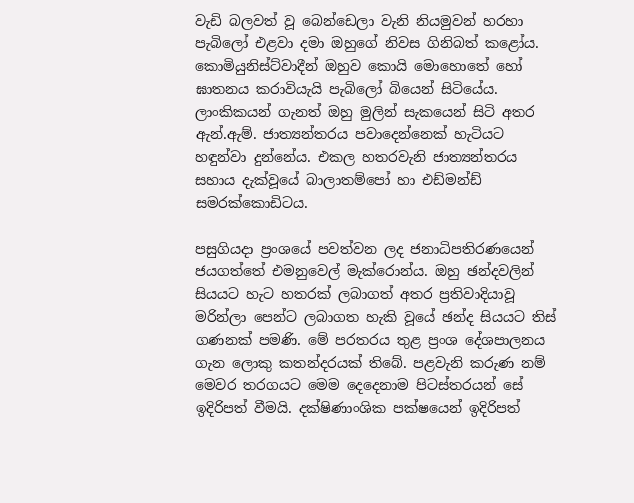වැඩි බලවත් වූ බෙන්ඩෙලා වැනි නියමුවන් හරහා පැබිලෝ එළවා දමා ඔහුගේ නිවස ගිනිබත් කළෝය. කොමියුනිස්ට්වාදීන් ඔහුව කොයි මොහොතේ හෝ ඝාතනය කරාවියැයි පැබිලෝ බියෙන් සිටියේය. ලාංකිකයන් ගැනත් ඔහු මුලින් සැකයෙන් සිටි අතර ඇන්.ඇම්. ජාත්‍යන්තරය පවාදෙන්නෙක් හැටියට  හඳුන්වා දුන්නේය. එකල හතරවැනි ජාත්‍යන්තරය සහාය දැක්වූයේ බාලාතම්පෝ හා එඩ්මන්ඩ් සමරක්කොඩිටය.

පසුගියදා ප්‍රංශයේ පවත්වන ලද ජනාධිපතිරණයෙන් ජයගත්තේ එමනුවෙල් මැක්රොන්ය. ඔහු ඡන්දවලින් සියයට හැට හතරක් ලබාගත් අතර ප්‍රතිවාදියාවූ මරින්ලා පෙන්ට ලබාගත හැකි වූයේ ඡන්ද සියයට තිස් ගණනක් පමණි. මේ පරතරය තුළ ප්‍රංශ දේශපාලනය ගැන ලොකු කතන්දරයක් තිබේ. පළවැනි කරුණ නම් මෙවර තරගයට මෙම දෙදෙනාම පිටස්තරයන් සේ ඉදිරිපත් වීමයි. දක්ෂිණාංශික පක්ෂයෙන් ඉදිරිපත්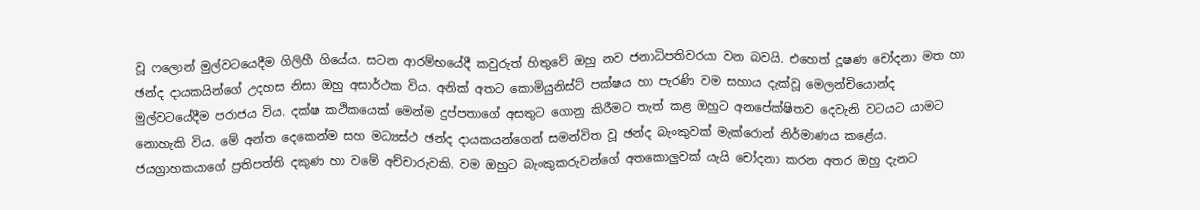වූ ෆලොන් මුල්වටයෙදීම ගිලිහී ගියේය. සටන ආරම්භයේදී කවුරුත් හිතුවේ ඔහු නව ජනාධිපතිවරයා වන බවයි. එහෙත් දූෂණ චෝදනා මත හා ඡන්ද දායකයින්ගේ උදහස නිසා ඔහු අසාර්ථක විය. අනික් අතට කොමියුනිස්ට් පක්ෂය හා පැරණි වම සහාය දැක්වූ මෙලන්චියොන්ද මුල්වටයේදීම පරාජය විය. දක්ෂ කථිකයෙක් මෙන්ම දුප්පතාගේ අසතුට ගොනු කිරීමට තැත් කළ ඔහුට අනපේක්ෂිතව දෙවැනි වටයට යාමට නොහැකි විය. මේ අන්ත දෙකෙන්ම සහ මධ්‍යස්ථ ඡන්ද දායකයන්ගෙන් සමන්විත වූ ඡන්ද බැංකුවක් මැක්රොන් නිර්මාණය කළේය. ජයග්‍රාහකයාගේ ප්‍රතිපත්ති දකුණ හා වමේ අච්චාරුවකි. වම ඔහුට බැංකුකරුවන්ගේ අතකොලුවක් යැයි චෝදනා කරන අතර ඔහු දැනට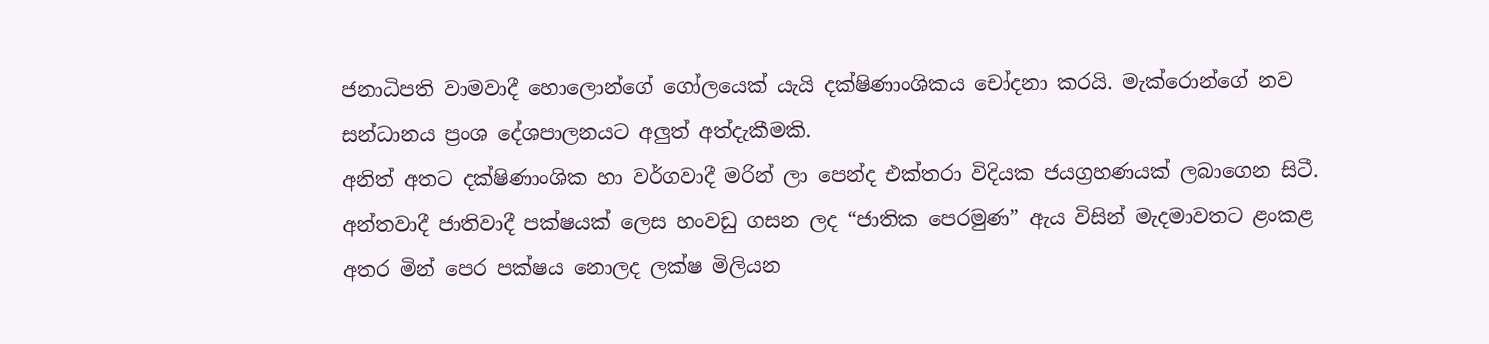ජනාධිපති වාමවාදී හොලොන්ගේ ගෝලයෙක් යැයි දක්ෂිණාංශිකය චෝදනා කරයි. මැක්රොන්ගේ නව සන්ධානය ප්‍රංශ දේශපාලනයට අලුත් අත්දැකීමකි.
අනිත් අතට දක්ෂිණාංශික හා වර්ගවාදී මරින් ලා පෙන්ද එක්තරා විදියක ජයග්‍රහණයක් ලබාගෙන සිටී. අන්තවාදී ජාතිවාදී පක්ෂයක් ලෙස හංවඩු ගසන ලද “ජාතික පෙරමුණ” ඇය විසින් මැදමාවතට ළංකළ අතර මින් පෙර පක්ෂය නොලද ලක්ෂ මිලියන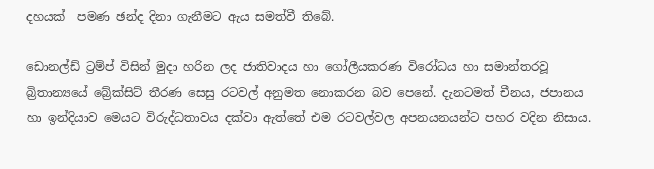දහයක්  පමණ ඡන්ද දිනා ගැනීමට ඇය සමත්වී තිබේ.

ඩොනල්ඩ් ට්‍රම්ප් විසින් මුදා හරින ලද ජාතිවාදය හා ගෝලීයකරණ විරෝධය හා සමාන්තරවූ බ්‍රිතාන්‍යයේ බ්‍රේක්සිට් තීරණ සෙසු රටවල් අනුමත නොකරන බව පෙනේ. දැනටමත් චීනය, ජපානය හා ඉන්දියාව මෙයට විරුද්ධතාවය දක්වා ඇත්තේ එම රටවල්වල අපනයනයන්ට පහර වදින නිසාය.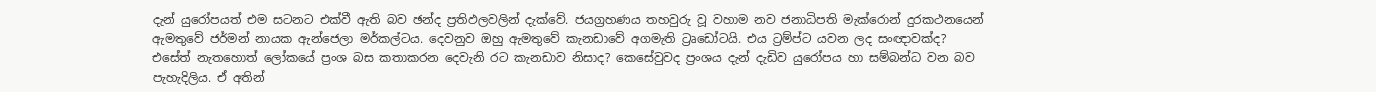දැන් යුරෝපයත් එම සටනට එක්වී ඇති බව ඡන්ද ප්‍රතිඵලවලින් දැක්වේ. ජයග්‍රහණය තහවුරු වූ වහාම නව ජනාධිපති මැක්රොන් දුරකථනයෙන් ඇමතුවේ ජර්මන් නායක ඇන්ජෙලා මර්කල්ටය. දෙවනුව ඔහු ඇමතුවේ කැනඩාවේ අගමැති ට්‍රෘඩෝටයි. එය ට්‍රම්ප්ට යවන ලද සංඥාවක්ද? එසේත් නැතහොත් ලෝකයේ ප්‍රංශ බස කතාකරන දෙවැනි රට කැනඩාව නිසාද? කෙසේවුවද ප්‍රංශය දැන් දැඩිව යුරෝපය හා සම්බන්ධ වන බව පැහැදිලිය. ඒ අතින්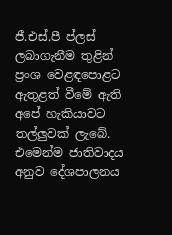ජී.එස්.පී ප්ලස් ලබාගැනීම තුළින් ප්‍රංශ වෙළඳපොළට ඇතුළත් වීමේ ඇති  අපේ හැකියාවට තල්ලුවක් ලැබේ. එමෙන්ම ජාතිවාදය අනුව දේශපාලනය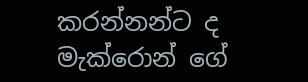කරන්නන්ට ද මැක්රොන් ගේ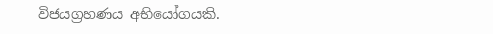විජයග්‍රහණය අභියෝගයකි.